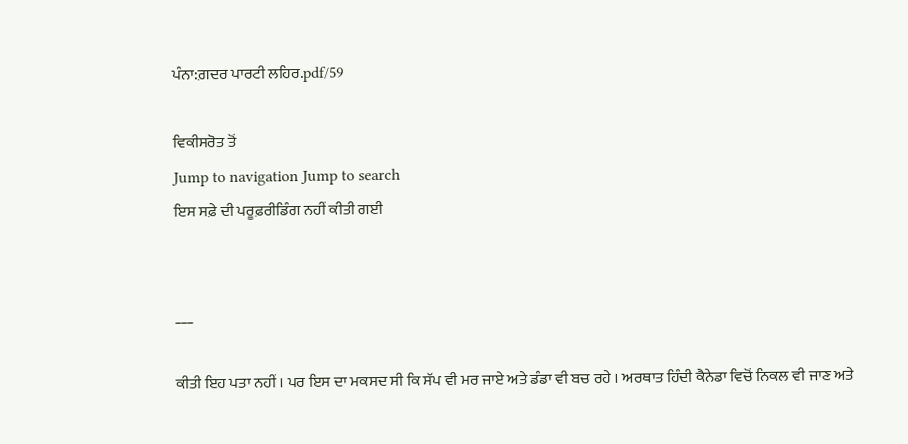ਪੰਨਾ:ਗ਼ਦਰ ਪਾਰਟੀ ਲਹਿਰ.pdf/59

ਵਿਕੀਸਰੋਤ ਤੋਂ
Jump to navigation Jump to search
ਇਸ ਸਫ਼ੇ ਦੀ ਪਰੂਫ਼ਰੀਡਿੰਗ ਨਹੀਂ ਕੀਤੀ ਗਈ


___

ਕੀਤੀ ਇਹ ਪਤਾ ਨਹੀਂ । ਪਰ ਇਸ ਦਾ ਮਕਸਦ ਸੀ ਕਿ ਸੱਪ ਵੀ ਮਰ ਜਾਏ ਅਤੇ ਡੰਡਾ ਵੀ ਬਚ ਰਹੇ । ਅਰਥਾਤ ਹਿੰਦੀ ਕੈਨੇਡਾ ਵਿਚੋਂ ਨਿਕਲ ਵੀ ਜਾਣ ਅਤੇ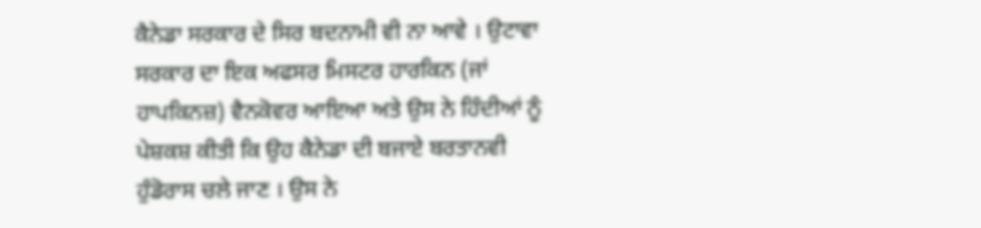ਕੈਨੇਡਾ ਸਰਕਾਰ ਦੇ ਸਿਰ ਬਦਨਾਮੀ ਵੀ ਨਾ ਆਵੇ । ਉਟਾਵਾ ਸਰਕਾਰ ਦਾ ਇਕ ਅਫਸਰ ਮਿਸਟਰ ਹਾਰਕਿਨ (ਜਾਂ ਹਾਪਕਿਨਜ਼) ਵੈਨਕੋਵਰ ਆਇਆ ਅਤੇ ਉਸ ਨੇ ਹਿੰਦੀਆਂ ਨੂੰ ਪੇਸ਼ਕਸ਼ ਕੀਤੀ ਕਿ ਉਹ ਕੈਨੇਡਾ ਦੀ ਬਜਾਏ ਬਰਤਾਨਵੀ ਹੁੰਡੋਰਾਸ ਚਲੇ ਜਾਣ । ਉਸ ਨੇ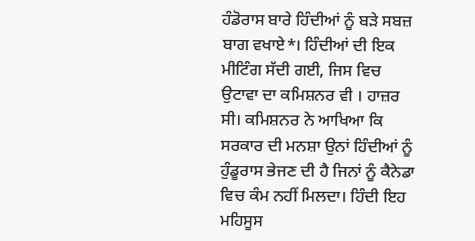ਹੰਡੋਰਾਸ ਬਾਰੇ ਹਿੰਦੀਆਂ ਨੂੰ ਬੜੇ ਸਬਜ਼ ਬਾਗ ਵਖਾਏ*। ਹਿੰਦੀਆਂ ਦੀ ਇਕ ਮੀਟਿੰਗ ਸੱਦੀ ਗਈ, ਜਿਸ ਵਿਚ ਉਟਾਵਾ ਦਾ ਕਮਿਸ਼ਨਰ ਵੀ । ਹਾਜ਼ਰ ਸੀ। ਕਮਿਸ਼ਨਰ ਨੇ ਆਖਿਆ ਕਿ ਸਰਕਾਰ ਦੀ ਮਨਸ਼ਾ ਉਨਾਂ ਹਿੰਦੀਆਂ ਨੂੰ ਹੁੰਡੂਰਾਸ ਭੇਜਣ ਦੀ ਹੈ ਜਿਨਾਂ ਨੂੰ ਕੈਨੇਡਾ ਵਿਚ ਕੰਮ ਨਹੀਂ ਮਿਲਦਾ। ਹਿੰਦੀ ਇਹ ਮਹਿਸੂਸ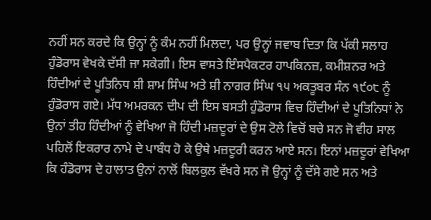ਨਹੀਂ ਸਨ ਕਰਦੇ ਕਿ ਉਨ੍ਹਾਂ ਨੂੰ ਕੰਮ ਨਹੀਂ ਮਿਲਦਾ, ਪਰ ਉਨ੍ਹਾਂ ਜਵਾਬ ਦਿਤਾ ਕਿ ਪੱਕੀ ਸਲਾਹ ਹੁੰਡੋਰਾਸ ਵੇਖਕੇ ਦੱਸੀ ਜਾ ਸਕੇਗੀ। ਇਸ ਵਾਸਤੇ ਇੰਸਪੈਕਟਰ ਹਾਪਕਿਨਜ਼, ਕਮੀਸ਼ਨਰ ਅਤੇ ਹਿੰਦੀਆਂ ਦੇ ਪੂਤਿਨਿਧ ਸ਼ੀ ਸ਼ਾਮ ਸਿੰਘ ਅਤੇ ਸ਼ੀ ਨਾਗਰ ਸਿੰਘ ੧੫ ਅਕਤੂਬਰ ਸੰਨ ੧੯੦੮ ਨੂੰ ਹੁੰਡੋਰਾਸ ਗਏ। ਮੱਧ ਅਮਰਕਨ ਦੀਪ ਦੀ ਇਸ ਬਸਤੀ ਹੁੰਡੋਰਾਸ ਵਿਚ ਹਿੰਦੀਆਂ ਦੇ ਪੂਤਿਨਿਧਾਂ ਨੇ ਉਨਾਂ ਤੀਹ ਹਿੰਦੀਆਂ ਨੂੰ ਵੇਖਿਆ ਜੋ ਹਿੰਦੀ ਮਜ਼ਦੂਰਾਂ ਦੇ ਉਸ ਟੋਲੇ ਵਿਚੋਂ ਬਚੇ ਸਨ ਜੋ ਵੀਹ ਸਾਲ ਪਹਿਲੋਂ ਇਕਰਾਰ ਨਾਮੇ ਦੇ ਪਾਬੰਧ ਹੋ ਕੇ ਉਥੇ ਮਜ਼ਦੂਰੀ ਕਰਨ ਆਏ ਸਨ। ਇਨਾਂ ਮਜ਼ਦੂਰਾਂ ਵੇਖਿਆ ਕਿ ਹੰਡੋਰਾਸ ਦੇ ਹਾਲਾਤ ਉਨਾਂ ਨਾਲੋਂ ਬਿਲਕੁਲ ਵੱਖਰੇ ਸਨ ਜੋ ਉਨ੍ਹਾਂ ਨੂੰ ਦੱਸੇ ਗਏ ਸਨ ਅਤੇ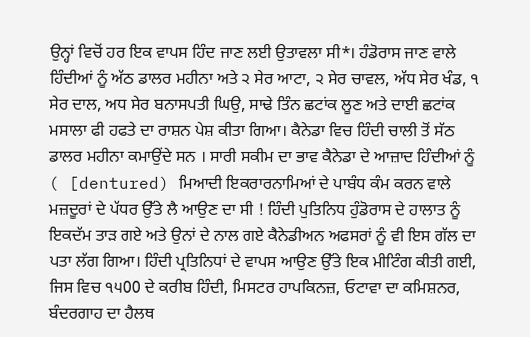ਉਨ੍ਹਾਂ ਵਿਚੋਂ ਹਰ ਇਕ ਵਾਪਸ ਹਿੰਦ ਜਾਣ ਲਈ ਉਤਾਵਲਾ ਸੀ*। ਹੰਡੋਰਾਸ ਜਾਣ ਵਾਲੇ ਹਿੰਦੀਆਂ ਨੂੰ ਅੱਠ ਡਾਲਰ ਮਹੀਨਾ ਅਤੇ ੨ ਸੇਰ ਆਟਾ, ੨ ਸੇਰ ਚਾਵਲ, ਅੱਧ ਸੇਰ ਖੰਡ, ੧ ਸੇਰ ਦਾਲ, ਅਧ ਸੇਰ ਬਨਾਸਪਤੀ ਘਿਉ, ਸਾਢੇ ਤਿੰਨ ਛਟਾਂਕ ਲੂਣ ਅਤੇ ਦਾਈ ਛਟਾਂਕ ਮਸਾਲਾ ਫੀ ਹਫਤੇ ਦਾ ਰਾਸ਼ਨ ਪੇਸ਼ ਕੀਤਾ ਗਿਆ। ਕੈਨੇਡਾ ਵਿਚ ਹਿੰਦੀ ਚਾਲੀ ਤੋਂ ਸੱਠ ਡਾਲਰ ਮਹੀਨਾ ਕਮਾਉਂਦੇ ਸਨ । ਸਾਰੀ ਸਕੀਮ ਦਾ ਭਾਵ ਕੈਨੇਡਾ ਦੇ ਆਜ਼ਾਦ ਹਿੰਦੀਆਂ ਨੂੰ ( [dentured) ਮਿਆਦੀ ਇਕਰਾਰਨਾਮਿਆਂ ਦੇ ਪਾਬੰਧ ਕੰਮ ਕਰਨ ਵਾਲੇ ਮਜ਼ਦੂਰਾਂ ਦੇ ਪੱਧਰ ਉੱਤੇ ਲੈ ਆਉਣ ਦਾ ਸੀ ! ਹਿੰਦੀ ਪੁਤਿਨਿਧ ਹੁੰਡੋਰਾਸ ਦੇ ਹਾਲਾਤ ਨੂੰ ਇਕਦੱਮ ਤਾੜ ਗਏ ਅਤੇ ਉਨਾਂ ਦੇ ਨਾਲ ਗਏ ਕੈਨੇਡੀਅਨ ਅਫਸਰਾਂ ਨੂੰ ਵੀ ਇਸ ਗੱਲ ਦਾ ਪਤਾ ਲੱਗ ਗਿਆ। ਹਿੰਦੀ ਪ੍ਰਤਿਨਿਧਾਂ ਦੇ ਵਾਪਸ ਆਉਣ ਉੱਤੇ ਇਕ ਮੀਟਿੰਗ ਕੀਤੀ ਗਈ, ਜਿਸ ਵਿਚ ੧੫00 ਦੇ ਕਰੀਬ ਹਿੰਦੀ, ਮਿਸਟਰ ਹਾਪਕਿਨਜ਼, ਓਟਾਵਾ ਦਾ ਕਮਿਸ਼ਨਰ, ਬੰਦਰਗਾਹ ਦਾ ਹੈਲਥ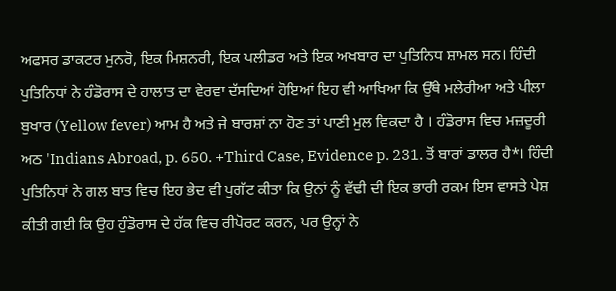ਅਫਸਰ ਡਾਕਟਰ ਮੁਨਰੋ, ਇਕ ਮਿਸ਼ਨਰੀ, ਇਕ ਪਲੀਡਰ ਅਤੇ ਇਕ ਅਖਬਾਰ ਦਾ ਪੁਤਿਨਿਧ ਸ਼ਾਮਲ ਸਨ। ਹਿੰਦੀ ਪੁਤਿਨਿਧਾਂ ਨੇ ਹੰਡੋਰਾਸ ਦੇ ਹਾਲਾਤ ਦਾ ਵੇਰਵਾ ਦੱਸਦਿਆਂ ਹੋਇਆਂ ਇਹ ਵੀ ਆਖਿਆ ਕਿ ਉੱਥੇ ਮਲੇਰੀਆ ਅਤੇ ਪੀਲਾ ਬੁਖਾਰ (Yellow fever) ਆਮ ਹੈ ਅਤੇ ਜੇ ਬਾਰਸ਼ਾਂ ਨਾ ਹੋਣ ਤਾਂ ਪਾਣੀ ਮੁਲ ਵਿਕਦਾ ਹੈ । ਹੰਡੋਰਾਸ ਵਿਚ ਮਜ਼ਦੂਰੀ ਅਠ 'Indians Abroad, p. 650. +Third Case, Evidence p. 231. ਤੋਂ ਬਾਰਾਂ ਡਾਲਰ ਹੈ*। ਹਿੰਦੀ ਪੁਤਿਨਿਧਾਂ ਨੇ ਗਲ ਬਾਤ ਵਿਚ ਇਹ ਭੇਦ ਵੀ ਪੁਗੱਟ ਕੀਤਾ ਕਿ ਉਨਾਂ ਨੂੰ ਵੱਢੀ ਦੀ ਇਕ ਭਾਰੀ ਰਕਮ ਇਸ ਵਾਸਤੇ ਪੇਸ਼ ਕੀਤੀ ਗਈ ਕਿ ਉਹ ਹੁੰਡੋਰਾਸ ਦੇ ਹੱਕ ਵਿਚ ਰੀਪੋਰਟ ਕਰਨ, ਪਰ ਉਨ੍ਹਾਂ ਨੇ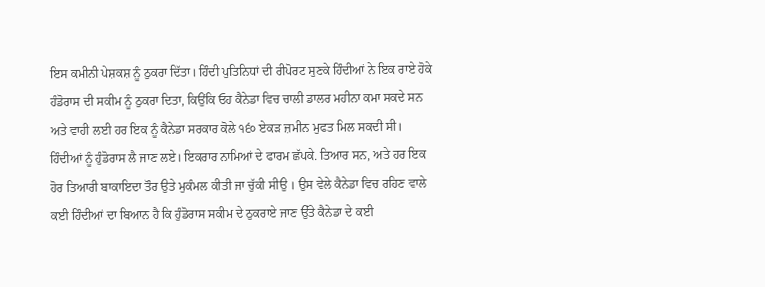ਇਸ ਕਮੀਨੀ ਪੇਸ਼ਕਸ਼ ਨੂੰ ਠੁਕਰਾ ਦਿੱਤਾ। ਹਿੰਦੀ ਪੁਤਿਨਿਧਾਂ ਦੀ ਰੀਪੋਰਟ ਸੁਣਕੇ ਹਿੰਦੀਆਂ ਨੇ ਇਕ ਰਾਏ ਹੋਕੇ ਹੰਡੋਰਾਸ ਦੀ ਸਕੀਮ ਨੂੰ ਠੁਕਰਾ ਦਿਤਾ, ਕਿਉਂਕਿ ਓਹ ਕੈਨੇਡਾ ਵਿਚ ਚਾਲੀ ਡਾਲਰ ਮਹੀਨਾ ਕਮਾ ਸਕਦੇ ਸਨ ਅਤੇ ਵਾਹੀ ਲਈ ਹਰ ਇਕ ਨੂੰ ਕੈਨੇਡਾ ਸਰਕਾਰ ਕੋਲੇ ੧੬੦ ਏਕੜ ਜ਼ਮੀਨ ਮੁਫਤ ਮਿਲ ਸਕਦੀ ਸੀ। ਹਿੰਦੀਆਂ ਨੂੰ ਹੁੰਡੋਰਾਸ ਲੈ ਜਾਣ ਲਏ। ਇਕਰਾਰ ਨਾਮਿਆਂ ਦੇ ਫਾਰਮ ਛੱਪਕੇ. ਤਿਆਰ ਸਨ, ਅਤੇ ਹਰ ਇਕ ਹੋਰ ਤਿਆਰੀ ਬਾਕਾਇਦਾ ਤੌਰ ਉਤੇ ਮੁਕੰਮਲ ਕੀਤੀ ਜਾ ਚੁੱਕੀ ਸੀਉ । ਉਸ ਵੇਲੇ ਕੈਨੇਡਾ ਵਿਚ ਰਹਿਣ ਵਾਲੇ ਕਈ ਹਿੰਦੀਆਂ ਦਾ ਬਿਆਨ ਹੈ ਕਿ ਹੁੰਡੋਰਾਸ ਸਕੀਮ ਦੇ ਠੁਕਰਾਏ ਜਾਣ ਉੱਤੇ ਕੈਨੇਡਾ ਦੇ ਕਈ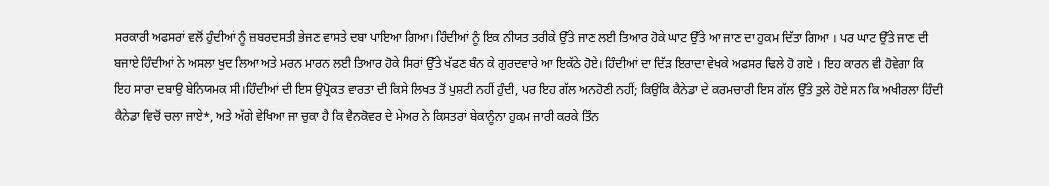ਸਰਕਾਰੀ ਅਫਸਰਾਂ ਵਲੋਂ ਹੁੰਦੀਆਂ ਨੂੰ ਜ਼ਬਰਦਸਤੀ ਭੇਜਣ ਵਾਸਤੇ ਦਬਾ ਪਾਇਆ ਗਿਆ। ਹਿੰਦੀਆਂ ਨੂੰ ਇਕ ਨੀਯਤ ਤਰੀਕੇ ਉੱਤੇ ਜਾਣ ਲਈ ਤਿਆਰ ਹੋਕੇ ਘਾਟ ਉੱਤੇ ਆ ਜਾਣ ਦਾ ਹੁਕਮ ਦਿੱਤਾ ਗਿਆ । ਪਰ ਘਾਟ ਉੱਤੇ ਜਾਣ ਦੀ ਬਜਾਏ ਹਿੰਦੀਆਂ ਨੇ ਅਸਲਾ ਖੁਦ ਲਿਆ ਅਤੇ ਮਰਨ ਮਾਰਨ ਲਈ ਤਿਆਰ ਹੋਕੇ ਸਿਰਾਂ ਉੱਤੇ ਖੱਫਣ ਬੰਨ ਕੇ ਗੁਰਦਵਾਰੇ ਆ ਇਕੱਠੇ ਹੋਏ। ਹਿੰਦੀਆਂ ਦਾ ਦਿੱੜ ਇਰਾਦਾ ਵੇਖਕੇ ਅਫਸਰ ਢਿਲੇ ਹੋ ਗਏ । ਇਹ ਕਾਰਨ ਵੀ ਹੋਵੇਗਾ ਕਿ ਇਹ ਸਾਰਾ ਦਬਾਉ ਬੇਨਿਯਮਕ ਸੀ।ਹਿੰਦੀਆਂ ਦੀ ਇਸ ਉਪ੍ਰੋਕਤ ਵਾਰਤਾ ਦੀ ਕਿਸੇ ਲਿਖਤ ਤੋਂ ਪੁਸ਼ਟੀ ਨਹੀਂ ਹੁੰਦੀ, ਪਰ ਇਹ ਗੱਲ ਅਨਹੋਣੀ ਨਹੀਂ; ਕਿਉਂਕਿ ਕੈਨੇਡਾ ਦੇ ਕਰਮਚਾਰੀ ਇਸ ਗੱਲ ਉੱਤੇ ਤੁਲੇ ਹੋਏ ਸਨ ਕਿ ਅਖੀਰਲਾ ਹਿੰਦੀ ਕੈਨੇਡਾ ਵਿਚੋਂ ਚਲਾ ਜਾਏ*, ਅਤੇ ਅੱਗੇ ਵੇਖਿਆ ਜਾ ਚੁਕਾ ਹੈ ਕਿ ਵੈਨਕੋਵਰ ਦੇ ਮੇਅਰ ਨੇ ਕਿਸਤਰਾਂ ਬੇਕਾਨੂੰਨਾ ਹੁਕਮ ਜਾਰੀ ਕਰਕੇ ਤਿੰਨ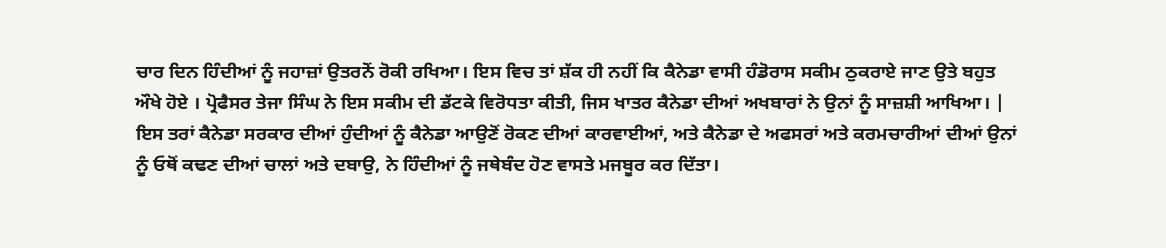ਚਾਰ ਦਿਨ ਹਿੰਦੀਆਂ ਨੂੰ ਜਹਾਜ਼ਾਂ ਉਤਰਨੋਂ ਰੋਕੀ ਰਖਿਆ। ਇਸ ਵਿਚ ਤਾਂ ਸ਼ੱਕ ਹੀ ਨਹੀਂ ਕਿ ਕੈਨੇਡਾ ਵਾਸੀ ਹੰਡੋਰਾਸ ਸਕੀਮ ਠੁਕਰਾਏ ਜਾਣ ਉਤੇ ਬਹੁਤ ਔਖੇ ਹੋਏ । ਪ੍ਰੋਫੈਸਰ ਤੇਜਾ ਸਿੰਘ ਨੇ ਇਸ ਸਕੀਮ ਦੀ ਡੱਟਕੇ ਵਿਰੋਧਤਾ ਕੀਤੀ, ਜਿਸ ਖਾਤਰ ਕੈਨੇਡਾ ਦੀਆਂ ਅਖਬਾਰਾਂ ਨੇ ਉਨਾਂ ਨੂੰ ਸਾਜ਼ਸ਼ੀ ਆਖਿਆ। | ਇਸ ਤਰਾਂ ਕੈਨੇਡਾ ਸਰਕਾਰ ਦੀਆਂ ਹੁੰਦੀਆਂ ਨੂੰ ਕੈਨੇਡਾ ਆਉਣੋਂ ਰੋਕਣ ਦੀਆਂ ਕਾਰਵਾਈਆਂ, ਅਤੇ ਕੈਨੇਡਾ ਦੇ ਅਫਸਰਾਂ ਅਤੇ ਕਰਮਚਾਰੀਆਂ ਦੀਆਂ ਉਨਾਂ ਨੂੰ ਓਥੋਂ ਕਢਣ ਦੀਆਂ ਚਾਲਾਂ ਅਤੇ ਦਬਾਉ, ਨੇ ਹਿੰਦੀਆਂ ਨੂੰ ਜਥੇਬੰਦ ਹੋਣ ਵਾਸਤੇ ਮਜਬੂਰ ਕਰ ਦਿੱਤਾ।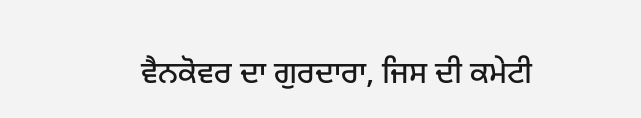ਵੈਨਕੋਵਰ ਦਾ ਗੁਰਦਾਰਾ, ਜਿਸ ਦੀ ਕਮੇਟੀ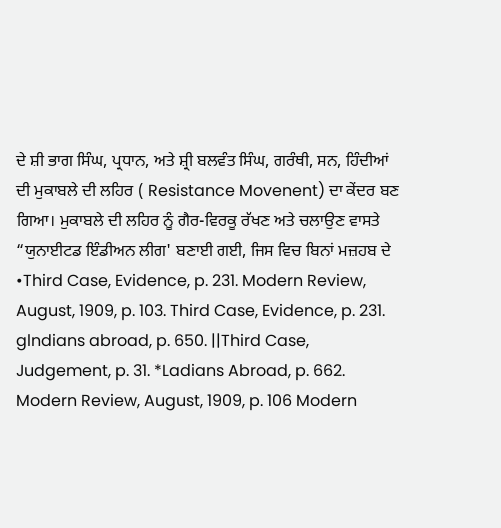ਦੇ ਸ਼ੀ ਭਾਗ ਸਿੰਘ, ਪ੍ਰਧਾਨ, ਅਤੇ ਸ਼੍ਰੀ ਬਲਵੰਤ ਸਿੰਘ, ਗਰੰਥੀ, ਸਨ, ਹਿੰਦੀਆਂ ਦੀ ਮੁਕਾਬਲੇ ਦੀ ਲਹਿਰ ( Resistance Movenent) ਦਾ ਕੇਂਦਰ ਬਣ ਗਿਆ। ਮੁਕਾਬਲੇ ਦੀ ਲਹਿਰ ਨੂੰ ਗੈਰ-ਵਿਰਕੂ ਰੱਖਣ ਅਤੇ ਚਲਾਉਣ ਵਾਸਤੇ “ਯੁਨਾਈਟਡ ਇੰਡੀਅਨ ਲੀਗ' ਬਣਾਈ ਗਈ, ਜਿਸ ਵਿਚ ਬਿਨਾਂ ਮਜ਼ਹਬ ਦੇ •Third Case, Evidence, p. 231. Modern Review, August, 1909, p. 103. Third Case, Evidence, p. 231. glndians abroad, p. 650. ||Third Case, Judgement, p. 31. *Ladians Abroad, p. 662. Modern Review, August, 1909, p. 106 Modern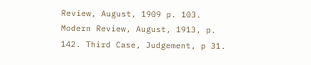Review, August, 1909 p. 103. Modern Review, August, 1913, p. 142. Third Case, Judgement, p 31.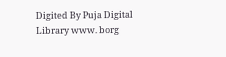Digited By Puja Digital Library www. borg